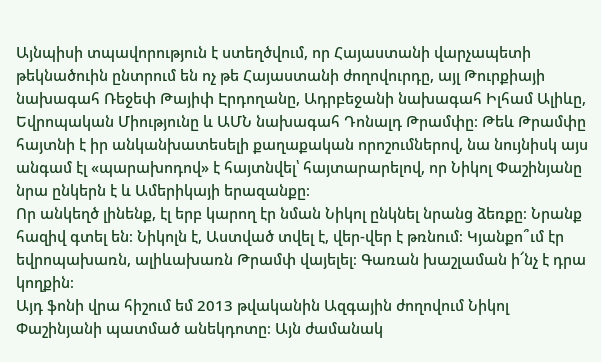Այնպիսի տպավորություն է ստեղծվում, որ Հայաստանի վարչապետի թեկնածուին ընտրում են ոչ թե Հայաստանի ժողովուրդը, այլ Թուրքիայի նախագահ Ռեջեփ Թայիփ Էրդողանը, Ադրբեջանի նախագահ Իլհամ Ալիևը, Եվրոպական Միությունը և ԱՄՆ նախագահ Դոնալդ Թրամփը։ Թեև Թրամփը հայտնի է իր անկանխատեսելի քաղաքական որոշումներով, նա նույնիսկ այս անգամ էլ «պարախոդով» է հայտնվել՝ հայտարարելով, որ Նիկոլ Փաշինյանը նրա ընկերն է և Ամերիկայի երազանքը։
Որ անկեղծ լինենք, էլ երբ կարող էր նման Նիկոլ ընկնել նրանց ձեռքը։ Նրանք հազիվ գտել են։ Նիկոլն է, Աստված տվել է, վեր-վեր է թռնում։ Կյանքո՞ւմ էր եվրոպախառն, ալիևախառն Թրամփ վայելել։ Գառան խաշլաման ի՜նչ է դրա կողքին։
Այդ ֆոնի վրա հիշում եմ 2013 թվականին Ազգային ժողովում Նիկոլ Փաշինյանի պատմած անեկդոտը։ Այն ժամանակ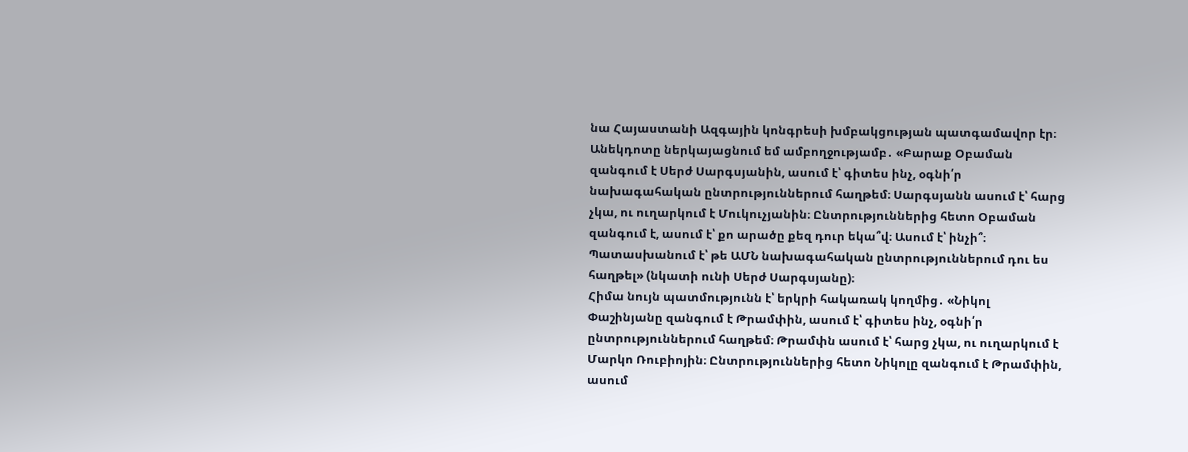նա Հայաստանի Ազգային կոնգրեսի խմբակցության պատգամավոր էր։ Անեկդոտը ներկայացնում եմ ամբողջությամբ․ «Բարաք Օբաման զանգում է Սերժ Սարգսյանին, ասում է՝ գիտես ինչ, օգնի՛ր նախագահական ընտրություններում հաղթեմ։ Սարգսյանն ասում է՝ հարց չկա, ու ուղարկում է Մուկուչյանին։ Ընտրություններից հետո Օբաման զանգում է, ասում է՝ քո արածը քեզ դուր եկա՞վ։ Ասում է՝ ինչի՞։ Պատասխանում է՝ թե ԱՄՆ նախագահական ընտրություններում դու ես հաղթել» (նկատի ունի Սերժ Սարգսյանը)։
Հիմա նույն պատմությունն է՝ երկրի հակառակ կողմից․ «Նիկոլ Փաշինյանը զանգում է Թրամփին, ասում է՝ գիտես ինչ, օգնի՛ր ընտրություններում հաղթեմ։ Թրամփն ասում է՝ հարց չկա, ու ուղարկում է Մարկո Ռուբիոյին։ Ընտրություններից հետո Նիկոլը զանգում է Թրամփին, ասում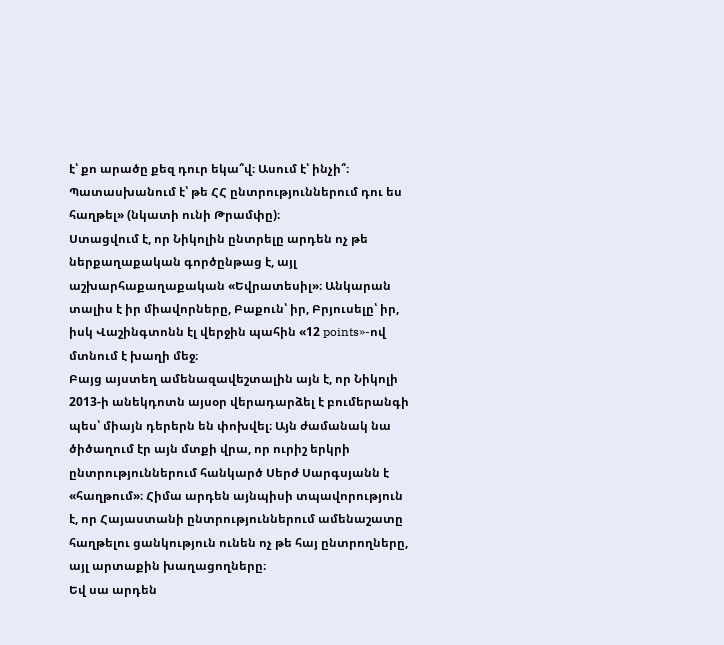է՝ քո արածը քեզ դուր եկա՞վ։ Ասում է՝ ինչի՞։ Պատասխանում է՝ թե ՀՀ ընտրություններում դու ես հաղթել» (նկատի ունի Թրամփը)։
Ստացվում է, որ Նիկոլին ընտրելը արդեն ոչ թե ներքաղաքական գործընթաց է, այլ աշխարհաքաղաքական «Եվրատեսիլ»։ Անկարան տալիս է իր միավորները, Բաքուն՝ իր, Բրյուսելը՝ իր, իսկ Վաշինգտոնն էլ վերջին պահին «12 points»-ով մտնում է խաղի մեջ։
Բայց այստեղ ամենազավեշտալին այն է, որ Նիկոլի 2013-ի անեկդոտն այսօր վերադարձել է բումերանգի պես՝ միայն դերերն են փոխվել։ Այն ժամանակ նա ծիծաղում էր այն մտքի վրա, որ ուրիշ երկրի ընտրություններում հանկարծ Սերժ Սարգսյանն է «հաղթում»։ Հիմա արդեն այնպիսի տպավորություն է, որ Հայաստանի ընտրություններում ամենաշատը հաղթելու ցանկություն ունեն ոչ թե հայ ընտրողները, այլ արտաքին խաղացողները։
Եվ սա արդեն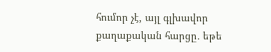հումոր չէ, այլ գլխավոր քաղաքական հարցը․ եթե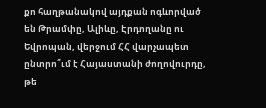քո հաղթանակով այդքան ոգևորված են Թրամփը, Ալիևը, Էրդողանը ու Եվրոպան, վերջում ՀՀ վարչապետ ընտրո՞ւմ է Հայաստանի ժողովուրդը, թե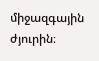միջազգային ժյուրին։